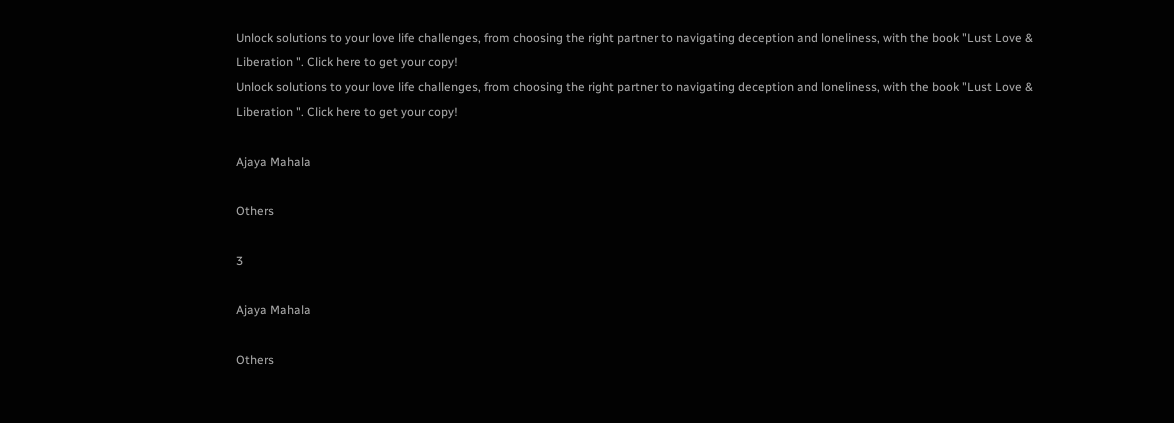Unlock solutions to your love life challenges, from choosing the right partner to navigating deception and loneliness, with the book "Lust Love & Liberation ". Click here to get your copy!
Unlock solutions to your love life challenges, from choosing the right partner to navigating deception and loneliness, with the book "Lust Love & Liberation ". Click here to get your copy!

Ajaya Mahala

Others

3

Ajaya Mahala

Others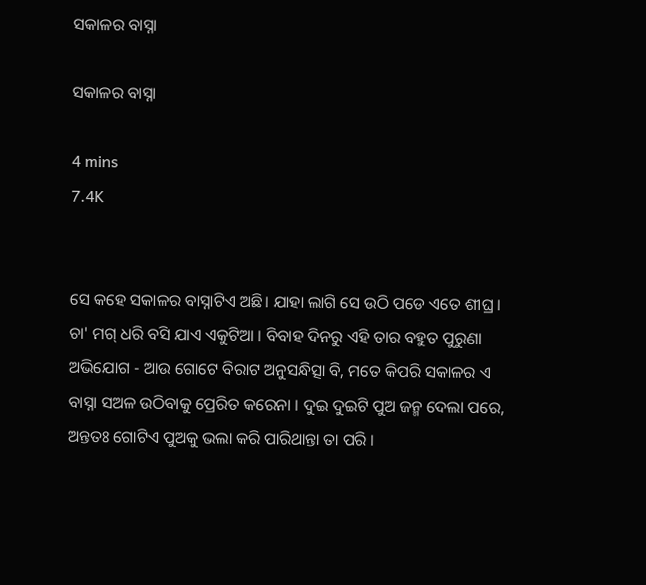ସକାଳର ବାସ୍ନା

ସକାଳର ବାସ୍ନା

4 mins
7.4K


ସେ କହେ ସକାଳର ବାସ୍ନାଟିଏ ଅଛି। ଯାହା ଲାଗି ସେ ଉଠି ପଡେ ଏତେ ଶୀଘ୍ର । ଚା' ମଗ୍ ଧରି ବସି ଯାଏ ଏକୁଟିଆ । ବିବାହ ଦିନରୁ ଏହି ତାର ବହୁତ ପୁରୁଣା ଅଭିଯୋଗ - ଆଉ ଗୋଟେ ବିରାଟ ଅନୁସନ୍ଧିତ୍ସା ବି, ମତେ କିପରି ସକାଳର ଏ ବାସ୍ନା ସଅଳ ଉଠିବାକୁ ପ୍ରେରିତ କରେନା । ଦୁଇ ଦୁଇଟି ପୁଅ ଜନ୍ମ ଦେଲା ପରେ, ଅନ୍ତତଃ ଗୋଟିଏ ପୁଅକୁ ଭଲା କରି ପାରିଥାନ୍ତା ତା ପରି ।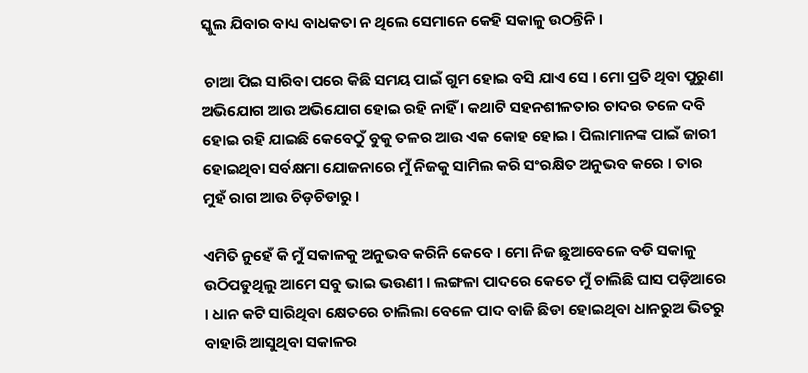ସ୍କୁଲ ଯିବାର ବାଧ୍ୟ ବାଧକତା ନ ଥିଲେ ସେମାନେ କେହି ସକାଳୁ ଉଠନ୍ତିନି ।

 ଚାଆ ପିଇ ସାରିବା ପରେ କିଛି ସମୟ ପାଇଁ ଗୁମ ହୋଇ ବସି ଯାଏ ସେ । ମୋ ପ୍ରତି ଥିବା ପୁରୁଣା ଅଭିଯୋଗ ଆଉ ଅଭିଯୋଗ ହୋଇ ରହି ନାହିଁ । କଥାଟି ସହନଶୀଳତାର ଚାଦର ତଳେ ଦବି ହୋଇ ରହି ଯାଇଛି କେବେଠୁଁ ବୁକୁ ତଳର ଆଉ ଏକ କୋହ ହୋଇ । ପିଲାମାନଙ୍କ ପାଇଁ ଜାରୀ ହୋଇଥିବା ସର୍ବକ୍ଷମା ଯୋଜନାରେ ମୁଁ ନିଜକୁ ସାମିଲ କରି ସଂରକ୍ଷିତ ଅନୁଭବ କରେ । ତାର ମୁହଁ ରାଗ ଆଉ ଚିଡ଼ଚିଡାରୁ ।

ଏମିତି ନୁହେଁ କି ମୁଁ ସକାଳକୁ ଅନୁଭବ କରିନି କେବେ । ମୋ ନିଜ ଛୁଆବେଳେ ବଡି ସକାଳୁ ଉଠିପଡୁଥିଲୁ ଆମେ ସବୁ ଭାଇ ଭଉଣୀ । ଲଙ୍ଗଳା ପାଦରେ କେତେ ମୁଁ ଚାଲିଛି ଘାସ ପଡ଼ିଆରେ । ଧାନ କଟି ସାରିଥିବା କ୍ଷେତରେ ଚାଲିଲା ବେଳେ ପାଦ ବାଜି ଛିଡା ହୋଇଥିବା ଧାନରୁଅ ଭିତରୁ ବାହାରି ଆସୁଥିବା ସକାଳର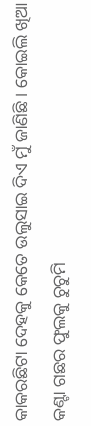କାକରଛିଟା ଦେହକୁ କେତେ ଉଲୁସାଇ ଦିଏ ମୁଁ ଜାଣିଛି । କୋଇଲି ଖିଆ କଣ୍ଟା ଗଛର ଫୁଲକୁ ଚୁଚୁମି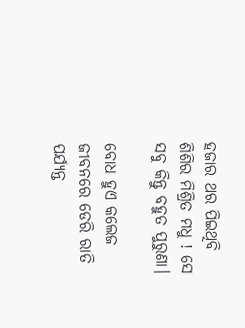ହଜାର ଥର ପିଇଥିବି ଶିଶିର ମିଶ୍ରିତ ମଧୁ ! ସେ ସବୁ କିନ୍ତୁ ବହୁତ ପୁରୁଣା।

ବୋଧ ହୁଏ କଲେଜ ଜୀବନରେ ଡେରି ରାତି ପର୍ଯ୍ୟନ୍ତ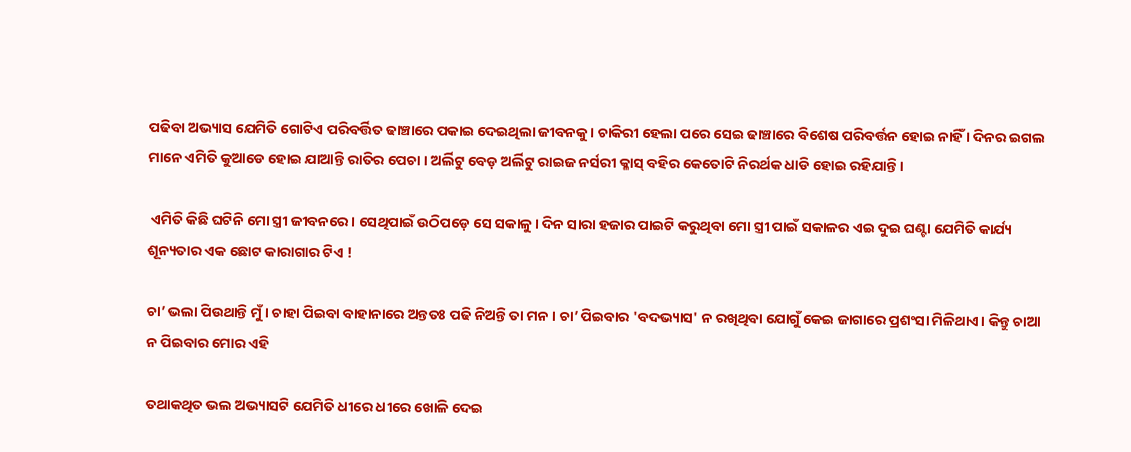ପଢିବା ଅଭ୍ୟାସ ଯେମିତି ଗୋଟିଏ ପରିବର୍ତ୍ତିତ ଢାଞ୍ଚାରେ ପକାଇ ଦେଇଥିଲା ଜୀବନକୁ। ଚାକିରୀ ହେଲା ପରେ ସେଇ ଢାଞ୍ଚାରେ ବିଶେଷ ପରିବର୍ତ୍ତନ ହୋଇ ନାହିଁ । ଦିନର ଇଗଲ ମାନେ ଏମିତି କୁଆଡେ ହୋଇ ଯାଆନ୍ତି ରାତିର ପେଚା । ଅର୍ଲିଟୁ ବେଡ଼ ଅର୍ଲିଟୁ ରାଇଜ ନର୍ସରୀ କ୍ଳାସ୍ ବହିର କେତୋଟି ନିରର୍ଥକ ଧାଡି ହୋଇ ରହିଯାନ୍ତି ।

 ଏମିତି କିଛି ଘଟିନି ମୋ ସ୍ତ୍ରୀ ଜୀବନରେ । ସେଥିପାଇଁ ଉଠିପଡ଼େ ସେ ସକାଳୁ। ଦିନ ସାରା ହଜାର ପାଇଟି କରୁଥିବା ମୋ ସ୍ତ୍ରୀ ପାଇଁ ସକାଳର ଏଇ ଦୁଇ ଘଣ୍ଟା ଯେମିତି କାର୍ଯ୍ୟ ଶୂନ୍ୟତାର ଏକ ଛୋଟ କାରାଗାର ଟିଏ !

ଚା’ ଭଲା ପିଉଥାନ୍ତି ମୁଁ । ଚାହା ପିଇବା ବାହାନାରେ ଅନ୍ତତଃ ପଢି ନିଅନ୍ତି ତା ମନ । ଚା’ ପିଇବାର 'ବଦଭ୍ୟାସ' ନ ରଖିଥିବା ଯୋଗୁଁ କେଇ ଜାଗାରେ ପ୍ରଶଂସା ମିଳିଥାଏ। କିନ୍ତୁ ଚାଆ ନ ପିଇବାର ମୋର ଏହି

ତଥାକଥିତ ଭଲ ଅଭ୍ୟାସଟି ଯେମିତି ଧୀରେ ଧୀରେ ଖୋଳି ଦେଇ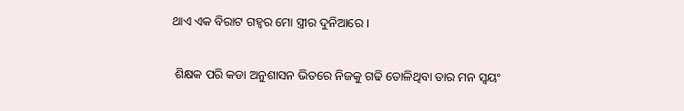ଥାଏ ଏକ ବିରାଟ ଗହ୍ୱର ମୋ ସ୍ତ୍ରୀର ଦୁନିଆରେ ।

 ଶିକ୍ଷକ ପରି କଡା ଅନୁଶାସନ ଭିତରେ ନିଜକୁ ଗଢି ତୋଳିଥିବା ତାର ମନ ସ୍ୱୟଂ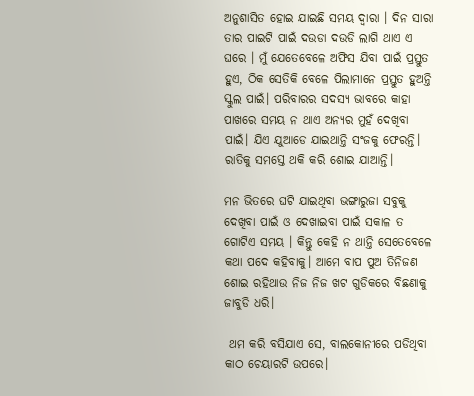ଅନୁଶାସିତ ହୋଇ ଯାଇଛି ସମୟ ଦ୍ୱାରା । ଦିନ ସାରା ତାର ପାଇଟି ପାଇଁ ଦଉଡା ଦଉଡି ଲାଗି ଥାଏ ଏ ଘରେ । ମୁଁ ଯେତେବେଳେ ଅଫିସ ଯିବା ପାଇଁ ପ୍ରସ୍ତୁତ ହୁଏ, ଠିକ ସେତିକି ବେଳେ ପିଲାମାନେ ପ୍ରସ୍ତୁତ ହୁଅନ୍ତି ସ୍କୁଲ ପାଇଁ। ପରିବାରର ସଦସ୍ୟ ଭାବରେ କାହା ପାଖରେ ସମୟ ନ ଥାଏ ଅନ୍ୟର ମୁହଁ ଦେଖିବା ପାଇଁ। ଯିଏ ଯୁଆଡେ ଯାଇଥାନ୍ତି ସଂଜକୁ ଫେରନ୍ତି। ରାତିକୁ ସମସ୍ତେ ଥକି କରି ଶୋଇ ଯାଆନ୍ତି।

ମନ ଭିତରେ ଘଟି ଯାଇଥିବା ଭଙ୍ଗାରୁଜା ସବୁକୁ ଦେଖିବା ପାଇଁ ଓ ଦେଖାଇବା ପାଇଁ ସକାଳ ତ ଗୋଟିଏ ସମୟ । କିନ୍ତୁ କେହି ନ ଥାନ୍ତି ସେତେବେଳେ କଥା ପଦେ କହିବାକୁ। ଆମେ ବାପ ପୁଅ ତିନିଜଣ ଶୋଇ ରହିଥାଉ ନିଜ ନିଜ ଖଟ ଗୁଡିକରେ ବିଛଣାକୁ ଜାବୁଡି ଧରି।

 ଥମ କରି ବସିଯାଏ ସେ, ବାଲକୋନୀରେ ପଡିଥିବା କାଠ ଚେୟାରଟି ଉପରେ।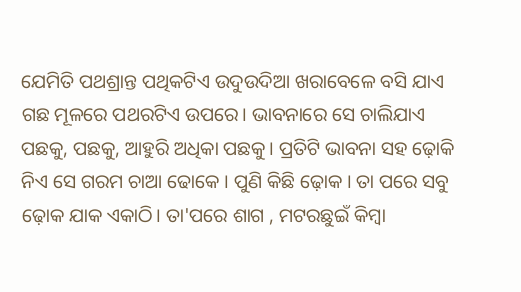ଯେମିତି ପଥଶ୍ରାନ୍ତ ପଥିକଟିଏ ଉଦୁଉଦିଆ ଖରାବେଳେ ବସି ଯାଏ ଗଛ ମୂଳରେ ପଥରଟିଏ ଉପରେ। ଭାବନାରେ ସେ ଚାଲିଯାଏ ପଛକୁ, ପଛକୁ, ଆହୁରି ଅଧିକା ପଛକୁ। ପ୍ରତିଟି ଭାବନା ସହ ଢ଼ୋକି ନିଏ ସେ ଗରମ ଚାଆ ଢୋକେ । ପୁଣି କିଛି ଢ଼ୋକ । ତା ପରେ ସବୁ ଢ଼ୋକ ଯାକ ଏକାଠି। ତା'ପରେ ଶାଗ , ମଟରଛୁଇଁ କିମ୍ବା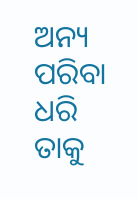ଅନ୍ୟ ପରିବା ଧରି ତାକୁ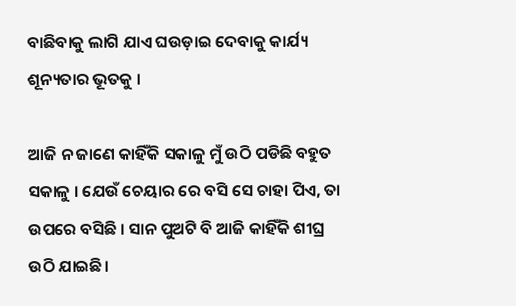ବାଛିବାକୁ ଲାଗି ଯାଏ ଘଉଡ଼ାଇ ଦେବାକୁ କାର୍ଯ୍ୟ ଶୂନ୍ୟତାର ଭୂତକୁ ।

ଆଜି ନ ଜାଣେ କାହିଁକି ସକାଳୁ ମୁଁ ଉଠି ପଡିଛି ବହୁତ ସକାଳୁ । ଯେଉଁ ଚେୟାର ରେ ବସି ସେ ଚାହା ପିଏ, ତା ଉପରେ ବସିଛି । ସାନ ପୁଅଟି ବି ଆଜି କାହିଁକି ଶୀଘ୍ର ଉଠି ଯାଇଛି।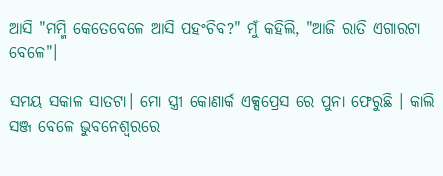ଆସି "ମମ୍ମି କେତେବେଳେ ଆସି ପହଂଚିବ?" ମୁଁ କହିଲି, "ଆଜି ରାତି ଏଗାରଟା ବେଳେ"।

ସମୟ ସକାଳ ସାତଟା। ମୋ ସ୍ତ୍ରୀ କୋଣାର୍କ ଏକ୍ସପ୍ରେସ ରେ ପୁନା ଫେରୁଛି । କାଲି ସଞ୍ଜ ବେଳେ ଭୁବନେଶ୍ୱରରେ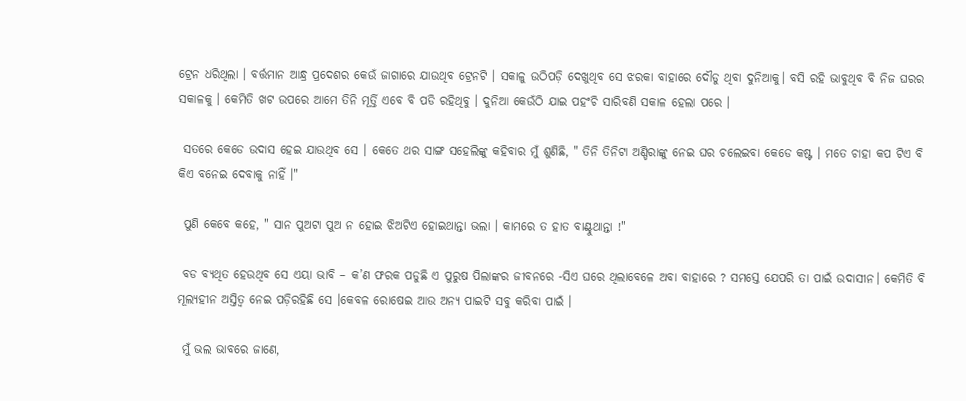ଟ୍ରେନ ଧରିଥିଲା । ବର୍ତ୍ତମାନ ଆନ୍ଧ୍ର ପ୍ରଦେଶର କେଉଁ ଜାଗାରେ ଯାଉଥିବ ଟ୍ରେନଟି । ସକାଳୁ ଉଠିପଡ଼ି ଦେଖୁଥିବ ସେ ଝରକା ବାହାରେ ଦୌଡୁ ଥିବା ଦୁନିଆକୁ। ବସି ରହି ଭାବୁଥିବ ବି ନିଜ ଘରର ସକାଳକୁ । କେମିତି ଖଟ ଉପରେ ଆମେ ତିନି ମୂର୍ତ୍ତି ଏବେ ବି ପଡି ରହିଥିବୁ । ଦୁନିଆ କେଉଁଠି ଯାଇ ପହଂଚି ସାରିବଣି ସକାଳ ହେଲା ପରେ ।

 ସତରେ କେଡେ ଉଦାସ ହେଇ ଯାଉଥିବ ସେ । କେତେ ଥର ସାଙ୍ଗ ସହେଲିଙ୍କୁ କହିବାର ମୁଁ ଶୁଣିଛି, " ତିନି ତିନିଟା ଅଣ୍ଡିରାଙ୍କୁ ନେଇ ଘର ଚଲେଇବା କେଡେ କଷ୍ଟ । ମତେ ଚାହା କପ ଟିଏ ବି କିଏ ବନେଇ ଦେବାକୁ ନାହିଁ ।"

 ପୁଣି କେବେ କହେ, " ସାନ ପୁଅଟା ପୁଅ ନ ହୋଇ ଝିଅଟିଏ ହୋଇଥାନ୍ତା ଭଲା । କାମରେ ତ ହାତ ବାଣ୍ଟୁଥାନ୍ତା !"

 ବଡ ବ୍ୟଥିତ ହେଉଥିବ ସେ ଏୟା ଭାବି – କ’ଣ ଫରକ ପଡୁଛି ଏ ପୁରୁଷ ପିଲାଙ୍କର ଜୀବନରେ -ସିଏ ଘରେ ଥିଲାବେଳେ ଅବା ବାହାରେ ? ସମସ୍ତେ ଯେପରି ତା ପାଇଁ ଉଦାସୀନ। କେମିତି ବି ମୂଲ୍ୟହୀନ ଅସ୍ତିତ୍ଵ ନେଇ ପଡ଼ିରହିଛି ସେ ।କେବଳ ରୋଷେଇ ଆଉ ଅନ୍ୟ ପାଇଟି ସବୁ କରିବା ପାଇଁ ।

 ମୁଁ ଭଲ ଭାବରେ ଜାଣେ,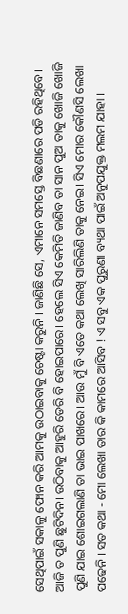ସେଥିପାଇଁ ସକାଳୁ ଫୋନ କରି ଆମକୁ ଉଠାଇବାକୁ ଚେଷ୍ଟା କରୁନି । ଜାଣିଛି ସେ, ଏମାନେ ସମସ୍ତେ ବିଛଣାରେ ପଡି ରହିଥିବେ। ଆଜି ତ ପୁଣି ଛୁଟିଦିନ। ଉଠିବାକୁ ଆହୁରି ଡେରି ବି ହୋଇପାରେ। ହେଲେ ସିଏ କେମିତି ଜାଣିବ ତା ସାନ ପୁଅ ତାକୁ ଖୋଜି ଖୋଜି ପୁଣି ଯାଇ ଶୋଇଗଲାଣି ତା ଭାଇ ପାଖରେ। ଆଉ ମୁଁ ବି ଏତେ କଥା ଲେଖି ସାରିଲିଣି ତାକୁ ନେଇ। ସିଏ ମୋର କୌଣସି ଲେଖା ପଢେନି । ସତ କଥା - ମୋ ଲେଖା ତାର କି କାମରେ ଆସିବ ! ଏ ସବୁ ଏକ ପୁରୁଣା ବ୍ୟଥା ପାଇଁ ଅନୁପଯୁକ୍ତ ମଲମ ଯାହା ।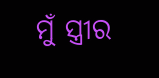ମୁଁ ସ୍ତ୍ରୀର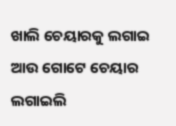ଖାଲି ଚେୟାରକୁ ଲଗାଇ ଆଉ ଗୋଟେ ଚେୟାର ଲଗାଇଲି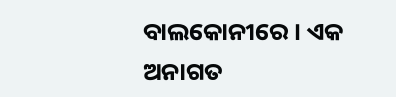ବାଲକୋନୀରେ । ଏକ ଅନାଗତ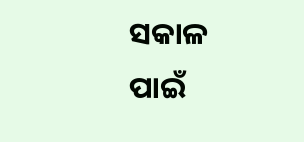ସକାଳ ପାଇଁ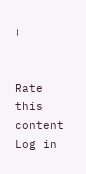।


Rate this content
Log in